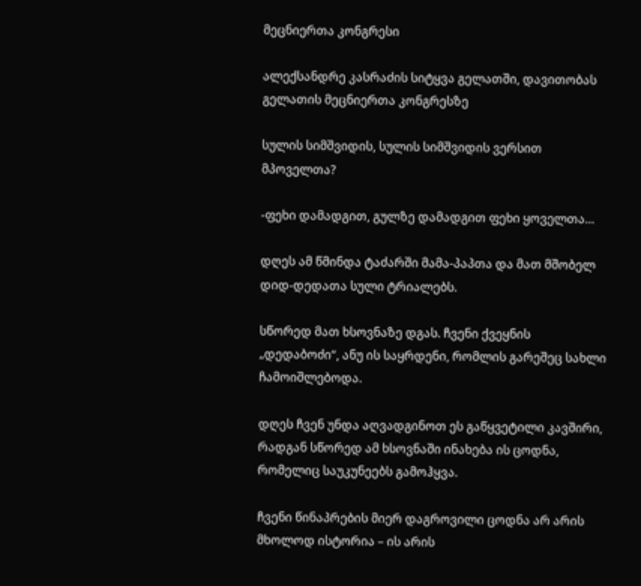მეცნიერთა კონგრესი

ალექსანდრე კასრაძის სიტყვა გელათში, დავითობას გელათის მეცნიერთა კონგრესზე

სულის სიმშვიდის, სულის სიმშვიდის ვერსით მპოველთა?

-ფეხი დამადგით, გულზე დამადგით ფეხი ყოველთა…

დღეს ამ წმინდა ტაძარში მამა-პაპთა და მათ მშობელ დიდ-დედათა სული ტრიალებს.

სწორედ მათ ხსოვნაზე დგას. ჩვენი ქვეყნის „დედაბოძი“, ანუ ის საყრდენი, რომლის გარეშეც სახლი ჩამოიშლებოდა.

დღეს ჩვენ უნდა აღვადგინოთ ეს გაწყვეტილი კავშირი, რადგან სწორედ ამ ხსოვნაში ინახება ის ცოდნა, რომელიც საუკუნეებს გამოჰყვა.

ჩვენი წინაპრების მიერ დაგროვილი ცოდნა არ არის მხოლოდ ისტორია – ის არის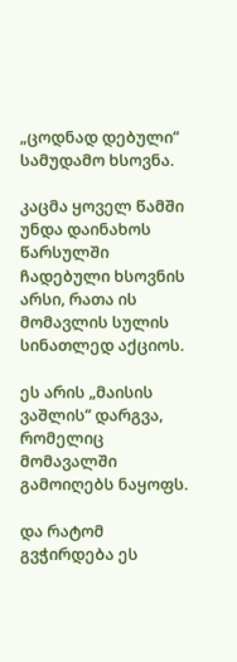„ცოდნად დებული“ სამუდამო ხსოვნა.

კაცმა ყოველ წამში უნდა დაინახოს წარსულში ჩადებული ხსოვნის არსი, რათა ის მომავლის სულის სინათლედ აქციოს.

ეს არის „მაისის ვაშლის“ დარგვა, რომელიც მომავალში გამოიღებს ნაყოფს.

და რატომ გვჭირდება ეს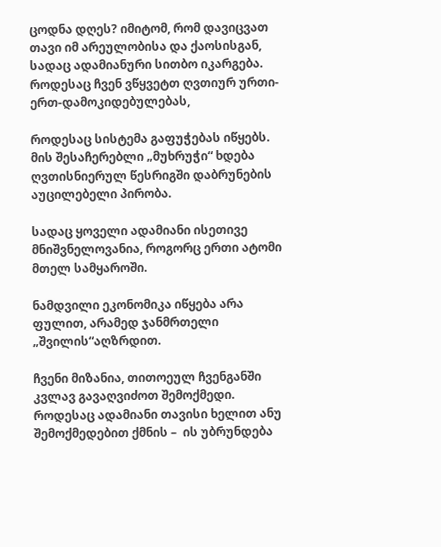ცოდნა დღეს? იმიტომ, რომ დავიცვათ თავი იმ არეულობისა და ქაოსისგან, სადაც ადამიანური სითბო იკარგება. როდესაც ჩვენ ვწყვეტთ ღვთიურ ურთი-ერთ-დამოკიდებულებას,

როდესაც სისტემა გაფუჭებას იწყებს. მის შესაჩერებლი „მუხრუჭი“ ხდება ღვთისნიერულ წესრიგში დაბრუნების აუცილებელი პირობა.

სადაც ყოველი ადამიანი ისეთივე მნიშვნელოვანია, როგორც ერთი ატომი მთელ სამყაროში.

ნამდვილი ეკონომიკა იწყება არა ფულით, არამედ ჯანმრთელი „შვილის“აღზრდით.

ჩვენი მიზანია, თითოეულ ჩვენგანში კვლავ გავაღვიძოთ შემოქმედი. როდესაც ადამიანი თავისი ხელით ანუ შემოქმედებით ქმნის –  ის უბრუნდება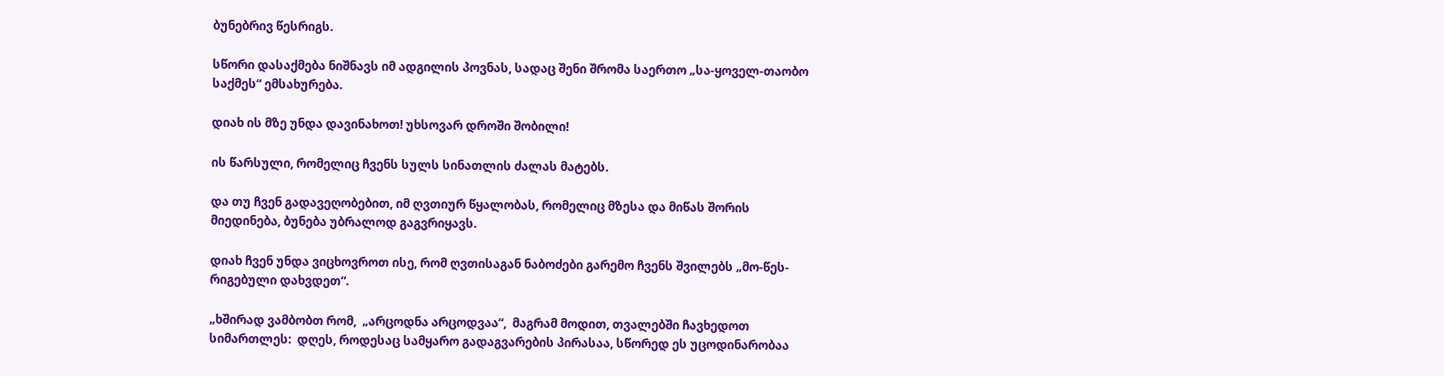ბუნებრივ წესრიგს.

სწორი დასაქმება ნიშნავს იმ ადგილის პოვნას, სადაც შენი შრომა საერთო „სა-ყოველ-თაობო საქმეს“ ემსახურება.

დიახ ის მზე უნდა დავინახოთ! უხსოვარ დროში შობილი!

ის წარსული, რომელიც ჩვენს სულს სინათლის ძალას მატებს.

და თუ ჩვენ გადავეღობებით, იმ ღვთიურ წყალობას, რომელიც მზესა და მიწას შორის მიედინება, ბუნება უბრალოდ გაგვრიყავს.

დიახ ჩვენ უნდა ვიცხოვროთ ისე, რომ ღვთისაგან ნაბოძები გარემო ჩვენს შვილებს „მო-წეს-რიგებული დახვდეთ“.

„ხშირად ვამბობთ რომ,  „არცოდნა არცოდვაა“,  მაგრამ მოდით, თვალებში ჩავხედოთ სიმართლეს:  დღეს, როდესაც სამყარო გადაგვარების პირასაა, სწორედ ეს უცოდინარობაა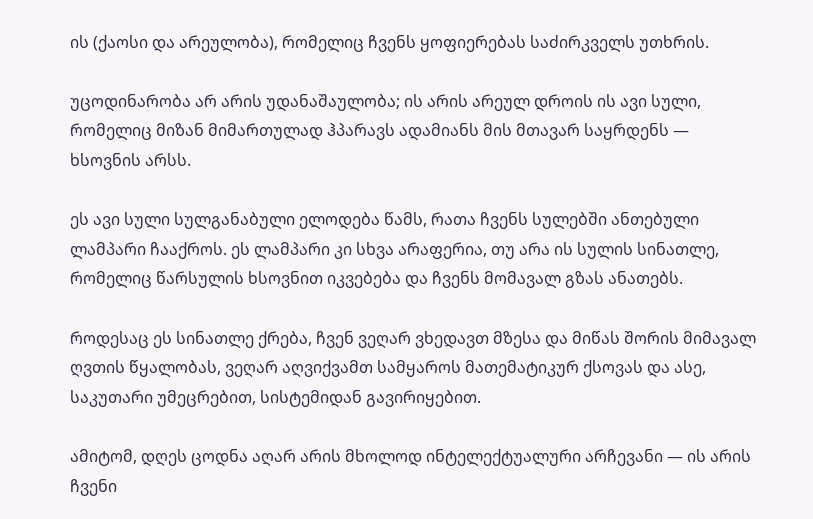ის (ქაოსი და არეულობა), რომელიც ჩვენს ყოფიერებას საძირკველს უთხრის.

უცოდინარობა არ არის უდანაშაულობა; ის არის არეულ დროის ის ავი სული, რომელიც მიზან მიმართულად ჰპარავს ადამიანს მის მთავარ საყრდენს — ხსოვნის არსს.

ეს ავი სული სულგანაბული ელოდება წამს, რათა ჩვენს სულებში ანთებული ლამპარი ჩააქროს. ეს ლამპარი კი სხვა არაფერია, თუ არა ის სულის სინათლე, რომელიც წარსულის ხსოვნით იკვებება და ჩვენს მომავალ გზას ანათებს.

როდესაც ეს სინათლე ქრება, ჩვენ ვეღარ ვხედავთ მზესა და მიწას შორის მიმავალ ღვთის წყალობას, ვეღარ აღვიქვამთ სამყაროს მათემატიკურ ქსოვას და ასე, საკუთარი უმეცრებით, სისტემიდან გავირიყებით.

ამიტომ, დღეს ცოდნა აღარ არის მხოლოდ ინტელექტუალური არჩევანი — ის არის ჩვენი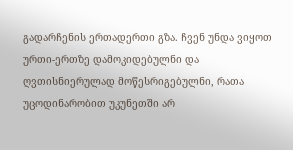გადარჩენის ერთადერთი გზა. ჩვენ უნდა ვიყოთ ურთი-ერთზე დამოკიდებულნი და ღვთისნიერულად მოწესრიგებულნი, რათა უცოდინარობით უკუნეთში არ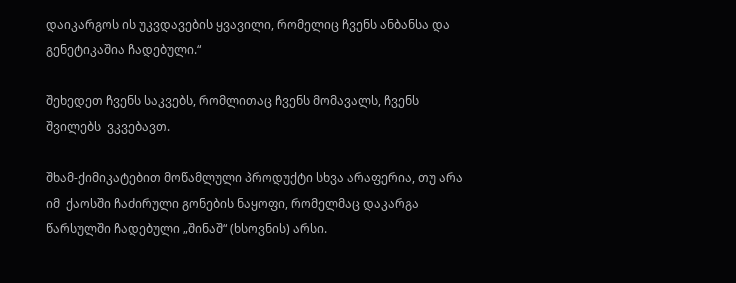დაიკარგოს ის უკვდავების ყვავილი, რომელიც ჩვენს ანბანსა და გენეტიკაშია ჩადებული.“

შეხედეთ ჩვენს საკვებს, რომლითაც ჩვენს მომავალს, ჩვენს შვილებს  ვკვებავთ.

შხამ-ქიმიკატებით მოწამლული პროდუქტი სხვა არაფერია, თუ არა იმ  ქაოსში ჩაძირული გონების ნაყოფი, რომელმაც დაკარგა წარსულში ჩადებული „შინაშ“ (ხსოვნის) არსი.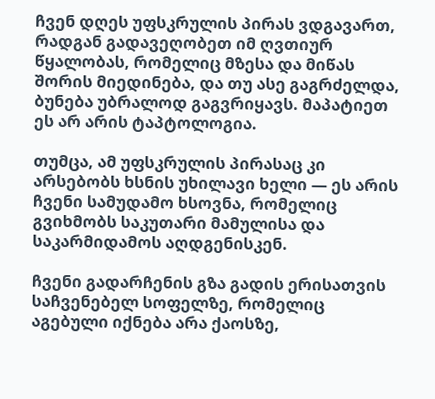ჩვენ დღეს უფსკრულის პირას ვდგავართ, რადგან გადავეღობეთ იმ ღვთიურ წყალობას, რომელიც მზესა და მიწას შორის მიედინება, და თუ ასე გაგრძელდა, ბუნება უბრალოდ გაგვრიყავს. მაპატიეთ ეს არ არის ტაპტოლოგია.

თუმცა, ამ უფსკრულის პირასაც კი არსებობს ხსნის უხილავი ხელი — ეს არის ჩვენი სამუდამო ხსოვნა, რომელიც გვიხმობს საკუთარი მამულისა და საკარმიდამოს აღდგენისკენ.

ჩვენი გადარჩენის გზა გადის ერისათვის  საჩვენებელ სოფელზე, რომელიც აგებული იქნება არა ქაოსზე,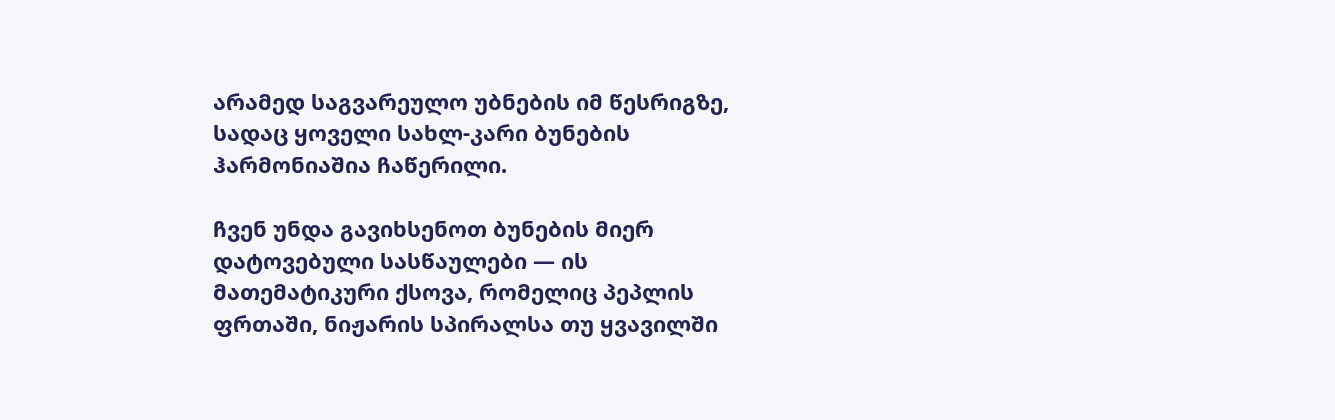არამედ საგვარეულო უბნების იმ წესრიგზე, სადაც ყოველი სახლ-კარი ბუნების ჰარმონიაშია ჩაწერილი.

ჩვენ უნდა გავიხსენოთ ბუნების მიერ დატოვებული სასწაულები — ის მათემატიკური ქსოვა, რომელიც პეპლის ფრთაში, ნიჟარის სპირალსა თუ ყვავილში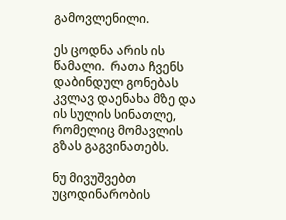გამოვლენილი.

ეს ცოდნა არის ის წამალი.  რათა ჩვენს დაბინდულ გონებას კვლავ დაენახა მზე და ის სულის სინათლე, რომელიც მომავლის გზას გაგვინათებს.

ნუ მივუშვებთ უცოდინარობის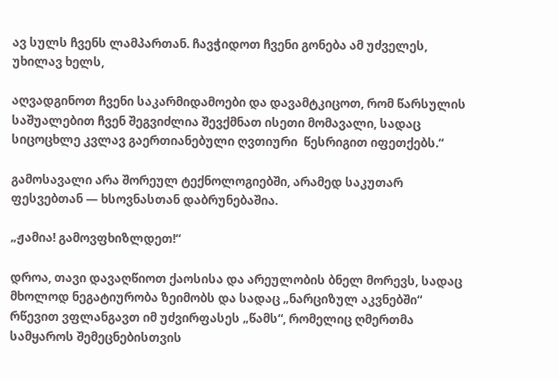ავ სულს ჩვენს ლამპართან. ჩავჭიდოთ ჩვენი გონება ამ უძველეს, უხილავ ხელს,

აღვადგინოთ ჩვენი საკარმიდამოები და დავამტკიცოთ, რომ წარსულის საშუალებით ჩვენ შეგვიძლია შევქმნათ ისეთი მომავალი, სადაც სიცოცხლე კვლავ გაერთიანებული ღვთიური  წესრიგით იფეთქებს.“

გამოსავალი არა შორეულ ტექნოლოგიებში, არამედ საკუთარ ფესვებთან — ხსოვნასთან დაბრუნებაშია.

„ჟამია! გამოვფხიზლდეთ!“

დროა, თავი დავაღწიოთ ქაოსისა და არეულობის ბნელ მორევს, სადაც მხოლოდ ნეგატიურობა ზეიმობს და სადაც „ნარციზულ აკვნებში“ რწევით ვფლანგავთ იმ უძვირფასეს „წამს“, რომელიც ღმერთმა სამყაროს შემეცნებისთვის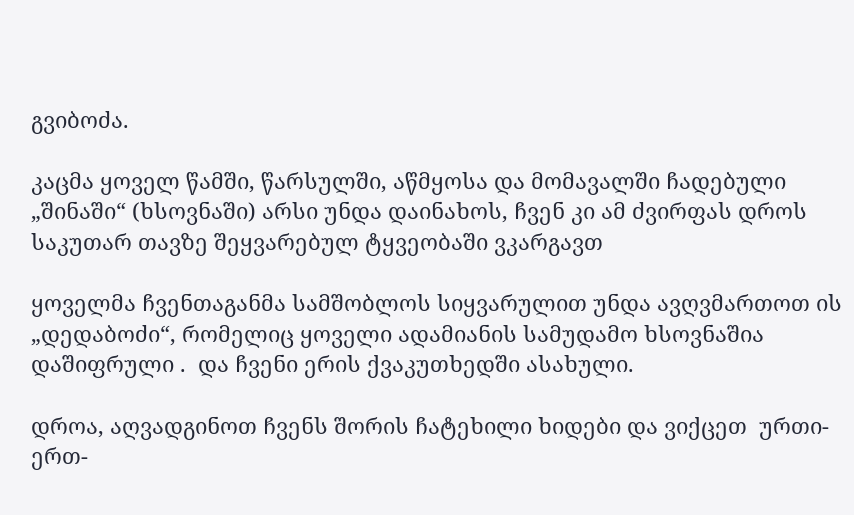გვიბოძა.

კაცმა ყოველ წამში, წარსულში, აწმყოსა და მომავალში ჩადებული „შინაში“ (ხსოვნაში) არსი უნდა დაინახოს, ჩვენ კი ამ ძვირფას დროს საკუთარ თავზე შეყვარებულ ტყვეობაში ვკარგავთ

ყოველმა ჩვენთაგანმა სამშობლოს სიყვარულით უნდა ავღვმართოთ ის „დედაბოძი“, რომელიც ყოველი ადამიანის სამუდამო ხსოვნაშია დაშიფრული .  და ჩვენი ერის ქვაკუთხედში ასახული.

დროა, აღვადგინოთ ჩვენს შორის ჩატეხილი ხიდები და ვიქცეთ  ურთი-ერთ-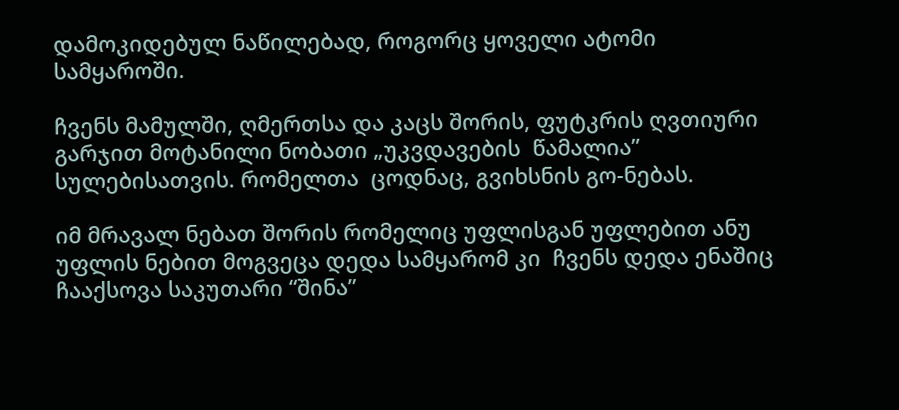დამოკიდებულ ნაწილებად, როგორც ყოველი ატომი სამყაროში.

ჩვენს მამულში, ღმერთსა და კაცს შორის, ფუტკრის ღვთიური გარჯით მოტანილი ნობათი „უკვდავების  წამალია” სულებისათვის. რომელთა  ცოდნაც, გვიხსნის გო-ნებას.

იმ მრავალ ნებათ შორის რომელიც უფლისგან უფლებით ანუ უფლის ნებით მოგვეცა დედა სამყარომ კი  ჩვენს დედა ენაშიც ჩააქსოვა საკუთარი “შინა”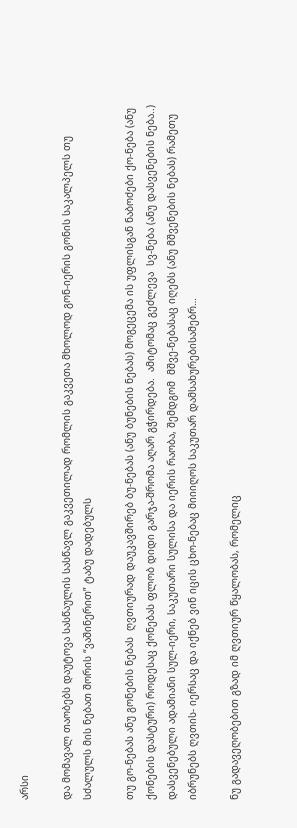არსი

და მომავალ თაობებს დაუტოვა სასწაულის სასწავლ გაკვეთილად რომლის გაკვეთა მხოლოდ გონ-იერის გონის საკალპელს თუ სძალულს მის ნებათ შორის “ვაშინერით” ტაბუ დადებულს

თუ გო-ნებას ანუ გონების ნებას  ღვთიურად დაუკავშირებ ბუ-ნებას (ანუ ბუნების ნებას) მოგეცემა ის უფლისგან ნაბოძები ქო-ნება (ანუ ქონების დასტური) როდესაც ქონებას ფლობ დიდი გარჯა-შრომა აღარ გჭირდება.  ამიტომაც გეძლევა  სვ-ნება (ანუ დასვენების ნება..) დასვენებული ადამიანი სულ-იერი, საკუთარი სულისა და იერის რაობა, შემდგომ  მშვე-ნებასაც იღებს (ანუ მშვენების ნებას) რამეთუ იბრუნებს ღვთის- იერსაც და იქნებ ვინ იცის ცხო-ნებაც მიიიღოს საკუთარ დამსახურებისამებრ…

ნუ გადავეღობებით გზად იმ ღვთიურ წყალობას, რომელიც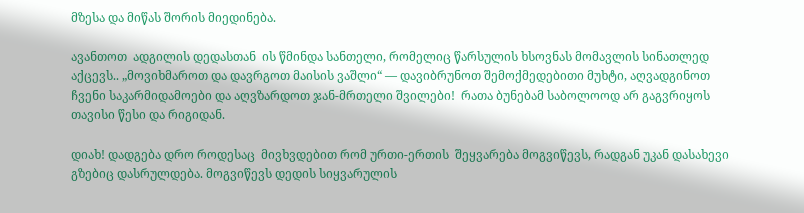მზესა და მიწას შორის მიედინება.

ავანთოთ  ადგილის დედასთან  ის წმინდა სანთელი, რომელიც წარსულის ხსოვნას მომავლის სინათლედ აქცევს.. „მოვიხმაროთ და დავრგოთ მაისის ვაშლი“ — დავიბრუნოთ შემოქმედებითი მუხტი, აღვადგინოთ ჩვენი საკარმიდამოები და აღვზარდოთ ჯან-მრთელი შვილები!  რათა ბუნებამ საბოლოოდ არ გაგვრიყოს თავისი წესი და რიგიდან.

დიახ! დადგება დრო როდესაც  მივხვდებით რომ ურთი-ერთის  შეყვარება მოგვიწევს, რადგან უკან დასახევი გზებიც დასრულდება. მოგვიწევს დედის სიყვარულის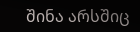შინა არსშიც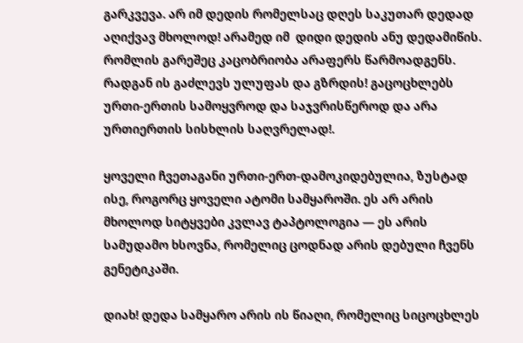გარკვევა. არ იმ დედის რომელსაც დღეს საკუთარ დედად აღიქვავ მხოლოდ! არამედ იმ  დიდი დედის ანუ დედამიწის. რომლის გარეშეც კაცობრიობა არაფერს წარმოადგენს.  რადგან ის გაძლევს ულუფას და გზრდის! გაცოცხლებს ურთი-ერთის სამოყვროდ და საჯვრისწეროდ და არა ურთიერთის სისხლის საღვრელად!.

ყოველი ჩვეთაგანი ურთი-ერთ-დამოკიდებულია, ზუსტად ისე, როგორც ყოველი ატომი სამყაროში. ეს არ არის მხოლოდ სიტყვები კვლავ ტაპტოლოგია — ეს არის სამუდამო ხსოვნა, რომელიც ცოდნად არის დებული ჩვენს გენეტიკაში.

დიახ! დედა სამყარო არის ის წიაღი, რომელიც სიცოცხლეს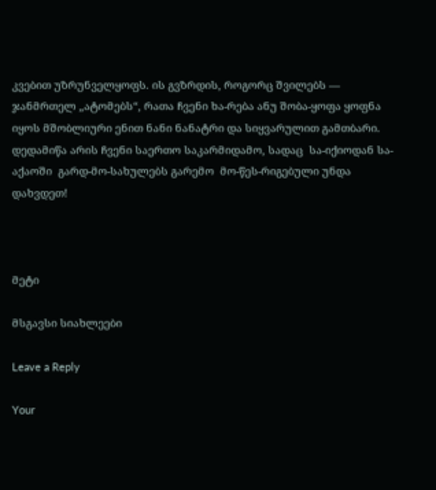კვებით უზრუნველყოფს. ის გვზრდის, როგორც შვილებს — ჯანმრთელ „ატომებს“, რათა ჩვენი ხა-რება ანუ შობა-ყოფა ყოფნა იყოს მშობლიური ენით ნანი ნანატრი და სიყვარულით გამთბარი. დედამიწა არის ჩვენი საერთო საკარმიდამო, სადაც  სა-იქიოდან სა-აქაოში  გარდ-მო-სახულებს გარემო  მო-წეს-რიგებული უნდა დახვდეთ!



მეტი

მსგავსი სიახლეები

Leave a Reply

Your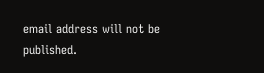email address will not be published.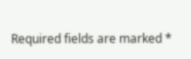Required fields are marked *